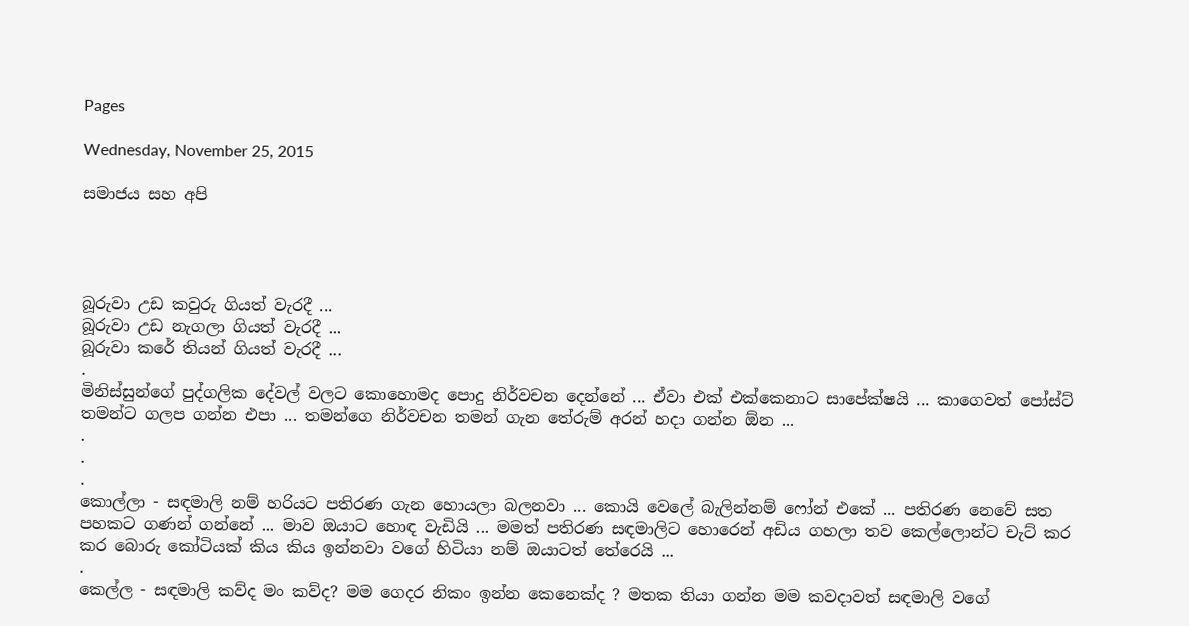Pages

Wednesday, November 25, 2015

සමාජය සහ අපි




බූරුවා උඩ කවුරු ගියත් වැරදී ...
බූරුවා උඩ නැගලා ගියත් වැරදී ...
බූරුවා කරේ තියන් ගියත් වැරදී ...
.
මිනිස්සුන්ගේ පුද්ගලික දේවල් වලට කොහොමද පොදු නිර්වචන දෙන්නේ ... ඒවා එක් එක්කෙනාට සාපේක්ෂයි ... කාගෙවත් පෝස්ට් තමන්ට ගලප ගන්න එපා ... තමන්ගෙ නිර්වචන තමන් ගැන තේරුම් අරන් හදා ගන්න ඕන ...
.
.
.
කොල්ලා - සඳමාලි නම් හරියට පතිරණ ගැන හොයලා බලනවා ... කොයි වෙලේ බැලින්නම් ෆෝන් එකේ ... පතිරණ නෙවේ සත පහකට ගණන් ගන්නේ ... මාව ඔයාට හොඳ වැඩියි ... මමත් පතිරණ සඳමාලිට හොරෙන් අඩිය ගහලා තව කෙල්ලොන්ට චැට් කර කර බොරු කෝටියක් කිය කිය ඉන්නවා වගේ හිටියා නම් ඔයාටත් තේරෙයි ...
.
කෙල්ල - සඳමාලි කව්ද මං කව්ද? මම ගෙදර නිකං ඉන්න කෙනෙක්ද ? මතක තියා ගන්න මම කවදාවත් සඳමාලි වගේ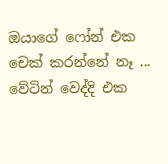ඔයාගේ ෆෝන් එක චෙක් කරන්නේ නෑ ... වේටින් වෙද්දි එක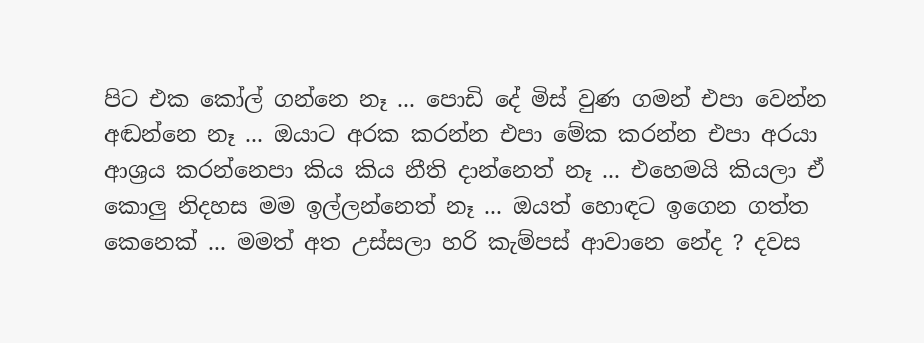පිට එක කෝල් ගන්නෙ නෑ ... පොඩි දේ මිස් වුණ ගමන් එපා වෙන්න අඬන්නෙ නෑ ... ඔයාට අරක කරන්න එපා මේක කරන්න එපා අරයා ආශ්‍රය කරන්නෙපා කිය කිය නීති දාන්නෙත් නෑ ... එහෙමයි කියලා ඒ කොලු නිදහස මම ඉල්ලන්නෙත් නෑ ... ඔයත් හොඳට ඉගෙන ගත්ත කෙනෙක් ... මමත් අත උස්සලා හරි කැම්පස් ආවානෙ නේද ? දවස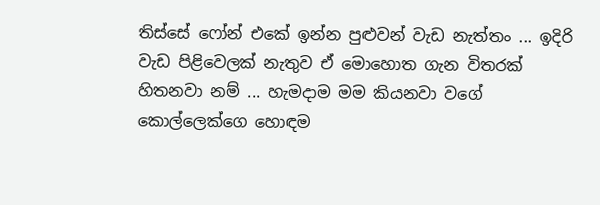තිස්සේ ෆෝන් එකේ ඉන්න පුළුවන් වැඩ නැත්තං ... ඉදිරි වැඩ පිළිවෙලක් නැතුව ඒ මොහොත ගැන විතරක් හිතනවා නම් ... හැමදාම මම කියනවා වගේ කොල්ලෙක්ගෙ හොඳම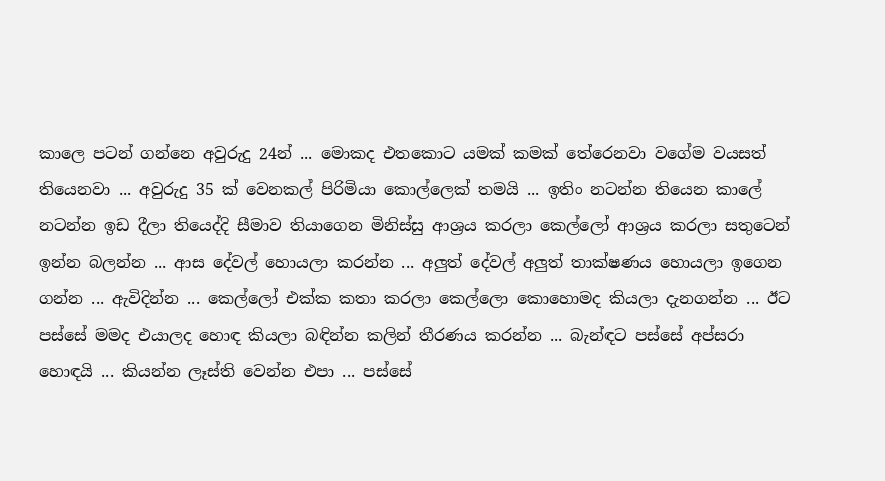කාලෙ පටන් ගන්නෙ අවුරුදු 24න් ... මොකද එතකොට යමක් කමක් තේරෙනවා වගේම වයසත් තියෙනවා ... අවුරුදු 35 ක් වෙනකල් පිරිමියා කොල්ලෙක් තමයි ... ඉතිං නටන්න තියෙන කාලේ නටන්න ඉඩ දීලා තියෙද්දි සීමාව තියාගෙන මිනිස්සු ආශ්‍රය කරලා කෙල්ලෝ ආශ්‍රය කරලා සතුටෙන් ඉන්න බලන්න ... ආස දේවල් හොයලා කරන්න ... අලුත් දේවල් අලුත් තාක්ෂණය හොයලා ඉගෙන ගන්න ... ඇවිදින්න ... කෙල්ලෝ එක්ක කතා කරලා කෙල්ලො කොහොමද කියලා දැනගන්න ... ඊට පස්සේ මමද එයාලද හොඳ කියලා බඳින්න කලින් තීරණය කරන්න ... බැන්ඳට පස්සේ අප්සරා හොඳයි ... කියන්න ලෑස්ති වෙන්න එපා ... පස්සේ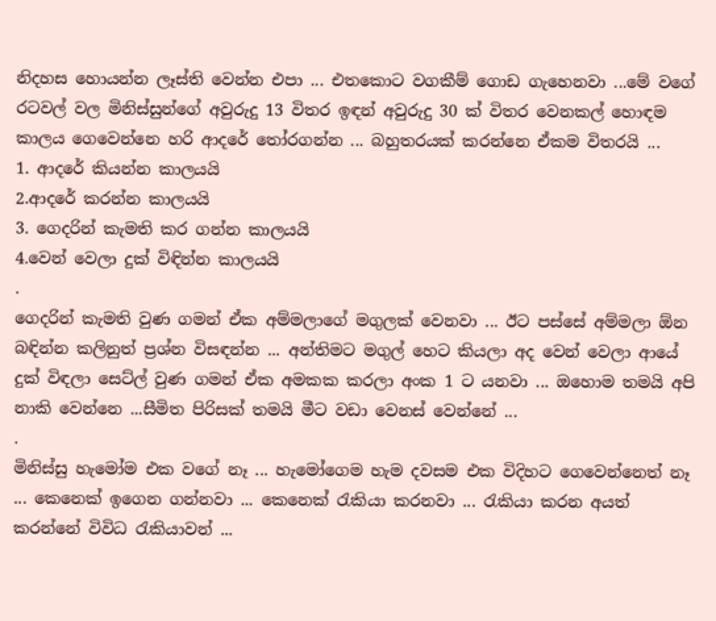නිදහස හොයන්න ලෑස්ති වෙන්න එපා ... එතකොට වගකීම් ගොඩ ගැහෙනවා ...මේ වගේ රටවල් වල මිනිස්සුන්ගේ අවුරුදු 13 විතර ඉඳන් අවුරුදු 30 ක් විතර වෙනකල් හොඳම කාලය ගෙවෙන්නෙ හරි ආදරේ තෝරගන්න ... බහුතරයක් කරන්නෙ ඒකම විතරයි ...
1. ආදරේ කියන්න කාලයයි
2.ආදරේ කරන්න කාලයයි
3. ගෙදරින් කැමති කර ගන්න කාලයයි
4.වෙන් වෙලා දුක් විඳින්න කාලයයි
.
ගෙදරින් කැමති වුණ ගමන් ඒක අම්මලාගේ මගුලක් වෙනවා ... ඊට පස්සේ අම්මලා ඕන බඳින්න කලිනුත් ප්‍රශ්න විසඳන්න ... අන්තිමට මගුල් හෙට කියලා අද වෙන් වෙලා ආයේ දුක් විඳලා සෙට්ල් වුණ ගමන් ඒක අමකක කරලා අංක 1 ට යනවා ... ඔහොම තමයි අපි නාකි වෙන්නෙ ...සීමිත පිරිසක් තමයි මීට වඩා වෙනස් වෙන්නේ ...
.
මිනිස්සු හැමෝම එක වගේ නෑ ... හැමෝගෙම හැම දවසම එක විදිහට ගෙවෙන්නෙත් නෑ ... කෙනෙක් ඉගෙන ගන්නවා ... කෙනෙක් රැකියා කරනවා ... රැකියා කරන අයත් කරන්නේ විවිධ රැකියාවන් ...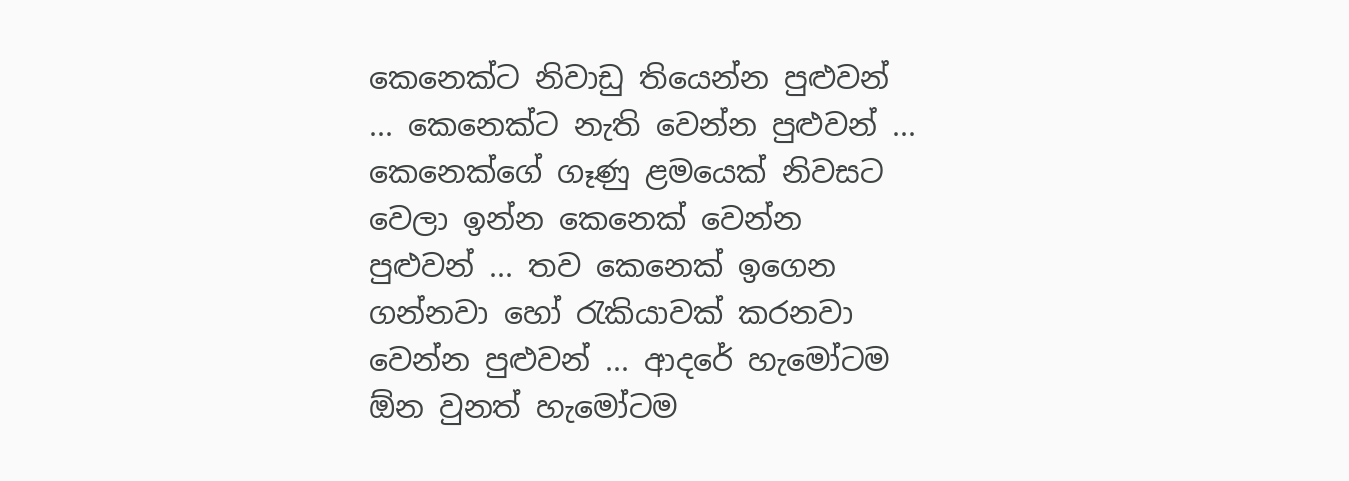කෙනෙක්ට නිවාඩු තියෙන්න පුළුවන් ... කෙනෙක්ට නැති වෙන්න පුළුවන් ... කෙනෙක්ගේ ගෑණු ළමයෙක් නිවසට වෙලා ඉන්න කෙනෙක් වෙන්න පුළුවන් ... තව කෙනෙක් ඉගෙන ගන්නවා හෝ රැකියාවක් කරනවා වෙන්න පුළුවන් ... ආදරේ හැමෝටම ඕන වුනත් හැමෝටම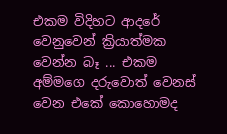එකම විදිහට ආදරේ වෙනුවෙන් ක්‍රියාත්මක වෙන්න බෑ ... එකම අම්මගෙ දරුවොත් වෙනස් වෙන එකේ කොහොමද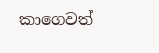කාගෙවත්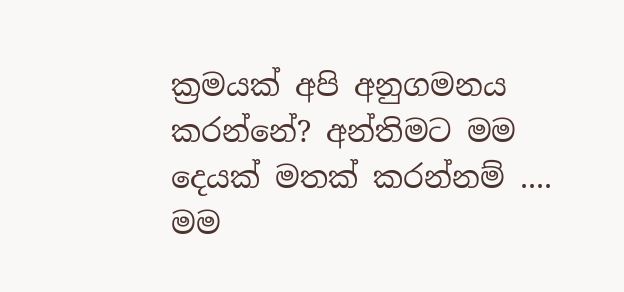ක්‍රමයක් අපි අනුගමනය කරන්නේ? අන්තිමට මම දෙයක් මතක් කරන්නම් ....  මම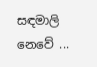සඳමාලි නෙවේ ...